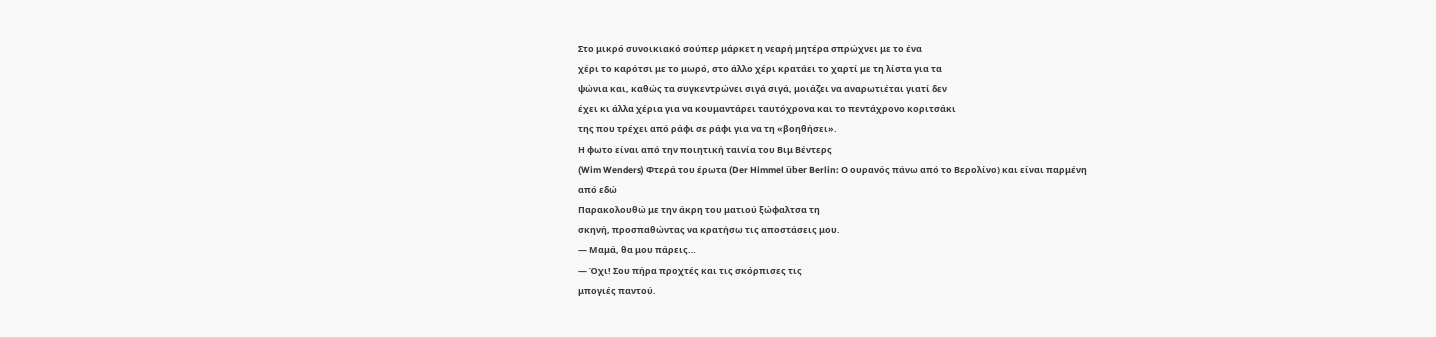Στο μικρό συνοικιακό σούπερ μάρκετ η νεαρή μητέρα σπρώχνει με το ένα
χέρι το καρότσι με το μωρό, στο άλλο χέρι κρατάει το χαρτί με τη λίστα για τα
ψώνια και, καθώς τα συγκεντρώνει σιγά σιγά, μοιάζει να αναρωτιέται γιατί δεν
έχει κι άλλα χέρια για να κουμαντάρει ταυτόχρονα και το πεντάχρονο κοριτσάκι
της που τρέχει από ράφι σε ράφι για να τη «βοηθήσει».
Η φωτο είναι από την ποιητική ταινία του Βιμ Βέντερς
(Wim Wenders) Φτερά του έρωτα (Der Himmel über Berlin: Ο ουρανός πάνω από το Βερολίνο) και είναι παρμένη
από εδώ
Παρακολουθώ με την άκρη του ματιού ξώφαλτσα τη
σκηνή, προσπαθώντας να κρατήσω τις αποστάσεις μου.
— Μαμά, θα μου πάρεις…
— Όχι! Σου πήρα προχτές και τις σκόρπισες τις
μπογιές παντού.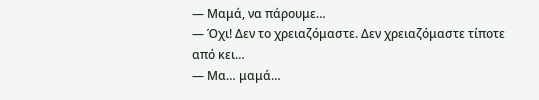— Μαμά, να πάρουμε…
— Όχι! Δεν το χρειαζόμαστε. Δεν χρειαζόμαστε τίποτε
από κει…
— Μα… μαμά…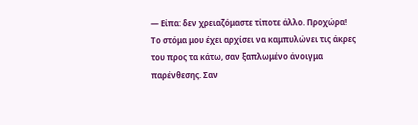— Είπα: δεν χρειαζόμαστε τίποτε άλλο. Προχώρα!
Το στόμα μου έχει αρχίσει να καμπυλώνει τις άκρες
του προς τα κάτω, σαν ξαπλωμένο άνοιγμα παρένθεσης. Σαν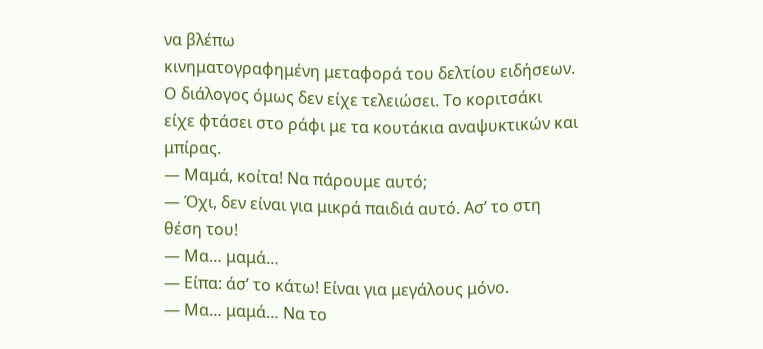να βλέπω
κινηματογραφημένη μεταφορά του δελτίου ειδήσεων.
Ο διάλογος όμως δεν είχε τελειώσει. Το κοριτσάκι
είχε φτάσει στο ράφι με τα κουτάκια αναψυκτικών και μπίρας.
— Μαμά, κοίτα! Να πάρουμε αυτό;
— Όχι, δεν είναι για μικρά παιδιά αυτό. Ασ’ το στη
θέση του!
— Μα… μαμά…
— Είπα: άσ’ το κάτω! Είναι για μεγάλους μόνο.
— Μα… μαμά… Να το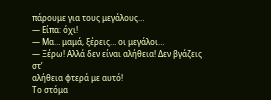πάρουμε για τους μεγάλους…
— Είπα: όχι!
— Μα… μαμά, ξέρεις… οι μεγάλοι…
— Ξέρω! Αλλά δεν είναι αλήθεια! Δεν βγάζεις στ’
αλήθεια φτερά με αυτό!
Το στόμα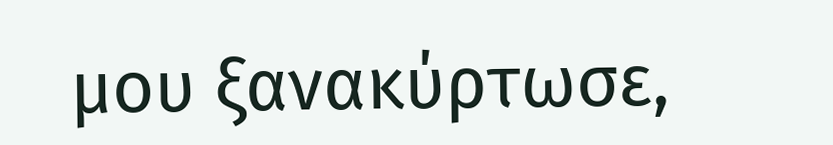μου ξανακύρτωσε,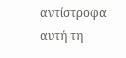αντίστροφα αυτή τη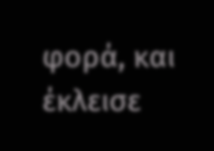φορά, και έκλεισε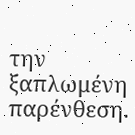την
ξαπλωμένη παρένθεση.